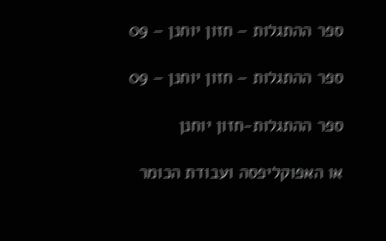ספר ההתגלות – חזון יוחנן – 09

ספר ההתגלות – חזון יוחנן – 09

ספר ההתגלות-חזון יוחנן

או האפוקליפסה ועבודת הכומר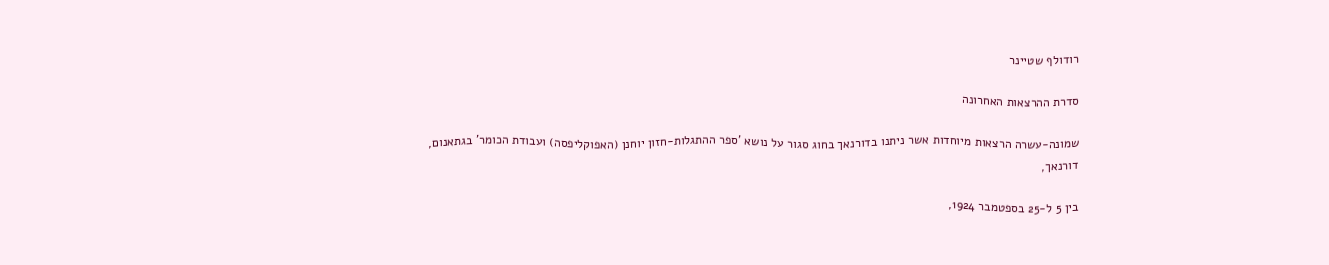רודולף שטיינר

סדרת ההרצאות האחרונה

שמונה-עשרה הרצאות מיוחדות אשר ניתנו בדורנאך בחוג סגור על נושא 'ספר ההתגלות-חזון יוחנן (האפוקליפסה) ועבודת הכומר' בגתאנום, דורנאך,

בין 5 ל-25 בספטמבר 1924,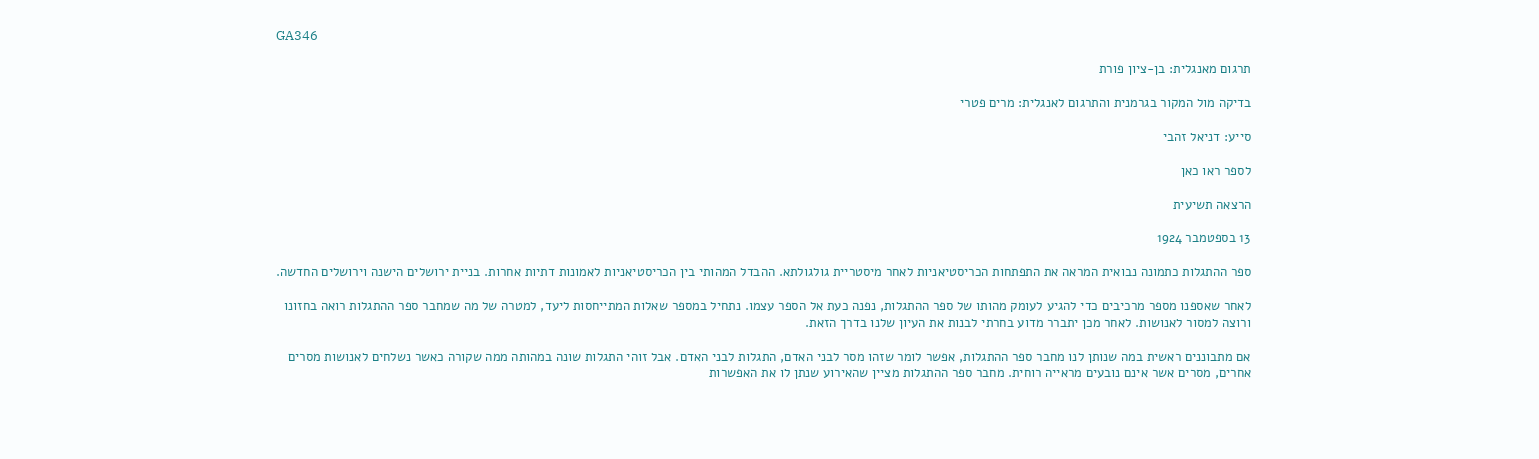GA346

תרגום מאנגלית: בן-ציון פורת

בדיקה מול המקור בגרמנית והתרגום לאנגלית: מרים פטרי

סייע: דניאל זהבי

לספר ראו כאן

הרצאה תשיעית

13 בספטמבר 1924

ספר ההתגלות כתמונה נבואית המראה את התפתחות הכריסטיאניות לאחר מיסטריית גולגולתא. ההבדל המהותי בין הכריסטיאניות לאמונות דתיות אחרות. בניית ירושלים הישנה וירושלים החדשה.

לאחר שאספנו מספר מרכיבים כדי להגיע לעומק מהותו של ספר ההתגלות, נפנה כעת אל הספר עצמו. נתחיל במספר שאלות המתייחסות ליעד, למטרה של מה שמחבר ספר ההתגלות רואה בחזונו ורוצה למסור לאנושות. לאחר מכן יתברר מדוע בחרתי לבנות את העיון שלנו בדרך הזאת.

אם מתבוננים ראשית במה שנותן לנו מחבר ספר ההתגלות, אפשר לומר שזהו מסר לבני האדם, התגלות לבני האדם. אבל זוהי התגלות שונה במהותה ממה שקורה כאשר נשלחים לאנושות מסרים אחרים, מסרים אשר אינם נובעים מראייה רוחית. מחבר ספר ההתגלות מציין שהאירוע שנתן לו את האפשרות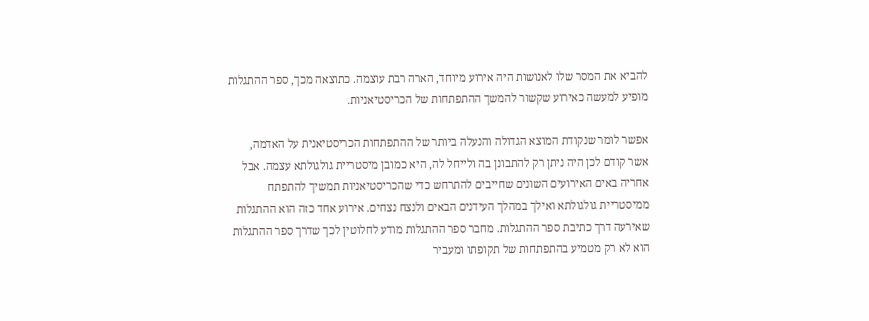להביא את המסר שלו לאנושות היה אירוע מיוחד, הארה רבת עוצמה. כתוצאה מכך, ספר ההתגלות מופיע למעשה כאירוע שקשור להמשך ההתפתחות של הכריסטיאניות.

אפשר לומר שנקודת המוצא הגדולה והנעלה ביותר של ההתפתחות הכריסטיאנית על האדמה, אשר קודם לכן היה ניתן רק להתבונן בה ולייחל לה, היא כמובן מיסטריית גולגולתא עצמה. אבל אחריה באים האירועים השונים שחייבים להתרחש כדי שהכריסטיאניות תמשיך להתפתח ממיסטריית גולגולתא ואילך במהלך העידנים הבאים ולנצח נצחים. אירוע אחד כזה הוא ההתגלות שאירעה דרך כתיבת ספר ההתגלות. מחבר ספר ההתגלות מודע לחלוטין לכך שדרך ספר ההתגלות הוא לא רק מטמיע בהתפתחות של תקופתו ומעביר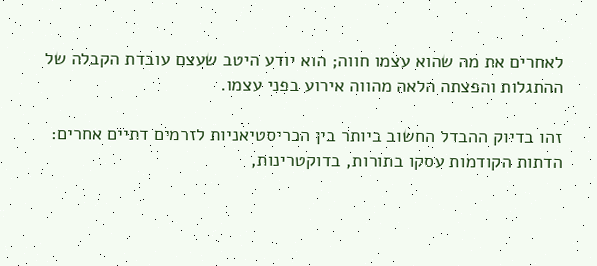לאחרים את מה שהוא עצמו חווה; הוא יודע היטב שעצם עובדת הקבלה של ההתגלות והפצתה הלאה מהווה אירוע בפני עצמו.

זהו בדיוק ההבדל החשוב ביותר בין הכריסטיאניות לזרמים דתיים אחרים: הדתות הקודמות עסקו בתורות, בדוקטרינות,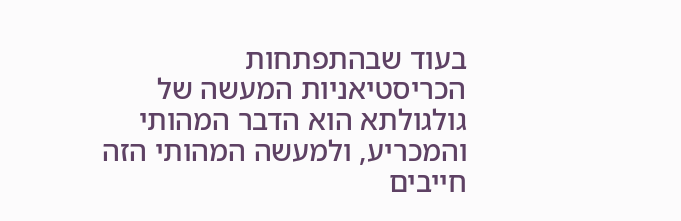בעוד שבהתפתחות הכריסטיאניות המעשה של גולגולתא הוא הדבר המהותי והמכריע, ולמעשה המהותי הזה חייבים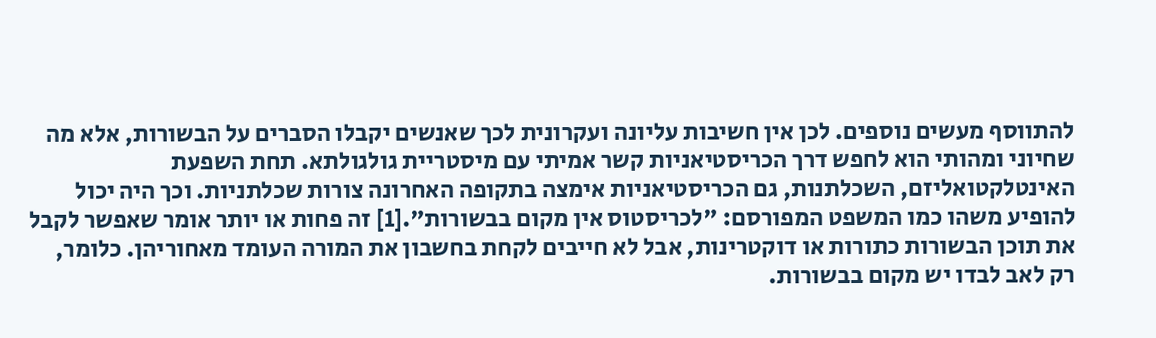להתווסף מעשים נוספים. לכן אין חשיבות עליונה ועקרונית לכך שאנשים יקבלו הסברים על הבשורות, אלא מה שחיוני ומהותי הוא לחפש דרך הכריסטיאניות קשר אמיתי עם מיסטריית גולגולתא. תחת השפעת האינטלקטואליזם, השכלתנות, גם הכריסטיאניות אימצה בתקופה האחרונה צורות שכלתניות. וכך היה יכול להופיע משהו כמו המשפט המפורסם: "לכריסטוס אין מקום בבשורות".[1] זה פחות או יותר אומר שאפשר לקבל את תוכן הבשורות כתורות או דוקטרינות, אבל לא חייבים לקחת בחשבון את המורה העומד מאחוריהן. כלומר, רק לאב לבדו יש מקום בבשורות.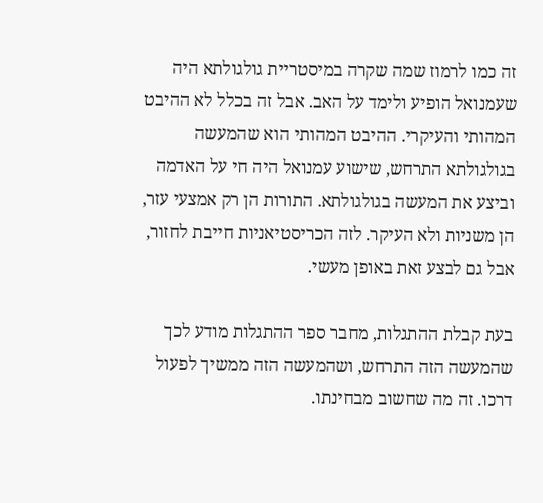זה כמו לרמוז שמה שקרה במיסטריית גולגולתא היה שעמנואל הופיע ולימד על האב. אבל זה בכלל לא ההיבט המהותי והעיקרי. ההיבט המהותי הוא שהמעשה בגולגולתא התרחש, שישוע עמנואל היה חי על האדמה וביצע את המעשה בגולגולתא. התורות הן רק אמצעי עזר, הן משניות ולא העיקר. לזה הכריסטיאניות חייבת לחזור, אבל גם לבצע זאת באופן מעשי.

בעת קבלת ההתגלות, מחבר ספר ההתגלות מודע לכך שהמעשה הזה התרחש, ושהמעשה הזה ממשיך לפעול דרכו. זה מה שחשוב מבחינתו.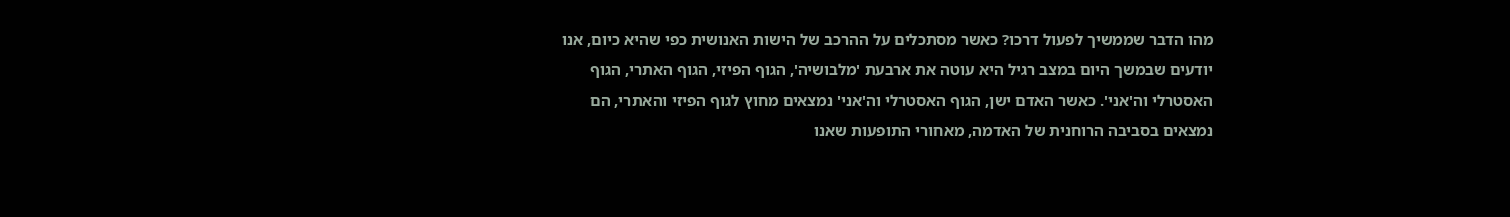מהו הדבר שממשיך לפעול דרכו? כאשר מסתכלים על ההרכב של הישות האנושית כפי שהיא כיום, אנו יודעים שבמשך היום במצב רגיל היא עוטה את ארבעת 'מלבושיה', הגוף הפיזי, הגוף האתרי, הגוף האסטרלי וה'אני'. כאשר האדם ישן, הגוף האסטרלי וה'אני' נמצאים מחוץ לגוף הפיזי והאתרי, הם נמצאים בסביבה הרוחנית של האדמה, מאחורי התופעות שאנו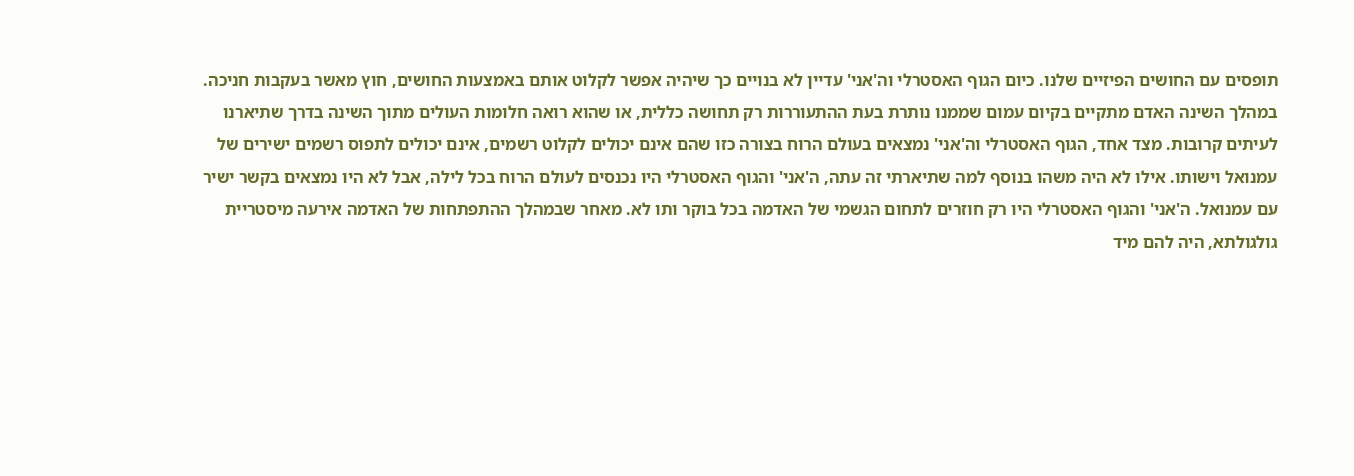תופסים עם החושים הפיזיים שלנו. כיום הגוף האסטרלי וה'אני' עדיין לא בנויים כך שיהיה אפשר לקלוט אותם באמצעות החושים, חוץ מאשר בעקבות חניכה. במהלך השינה האדם מתקיים בקיום עמום שממנו נותרת בעת ההתעוררות רק תחושה כללית, או שהוא רואה חלומות העולים מתוך השינה בדרך שתיארנו לעיתים קרובות. מצד אחד, הגוף האסטרלי וה'אני' נמצאים בעולם הרוח בצורה כזו שהם אינם יכולים לקלוט רשמים, אינם יכולים לתפוס רשמים ישירים של עמנואל וישותו. אילו לא היה משהו בנוסף למה שתיארתי זה עתה, ה'אני' והגוף האסטרלי היו נכנסים לעולם הרוח בכל לילה, אבל לא היו נמצאים בקשר ישיר עם עמנואל. ה'אני' והגוף האסטרלי היו רק חוזרים לתחום הגשמי של האדמה בכל בוקר ותו לא. מאחר שבמהלך ההתפתחות של האדמה אירעה מיסטריית גולגולתא, היה להם מיד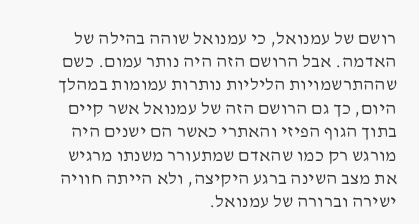רושם של עמנואל, כי עמנואל שוהה בהילה של האדמה. אבל הרושם הזה היה נותר עמום. כשם שההתרשמויות הליליות נותרות עמומות במהלך היום, כך גם הרושם הזה של עמנואל אשר קיים בתוך הגוף הפיזי והאתרי כאשר הם ישנים היה מורגש רק כמו שהאדם שמתעורר משנתו מרגיש את מצב השינה ברגע היקיצה, ולא הייתה חוויה ישירה וברורה של עמנואל.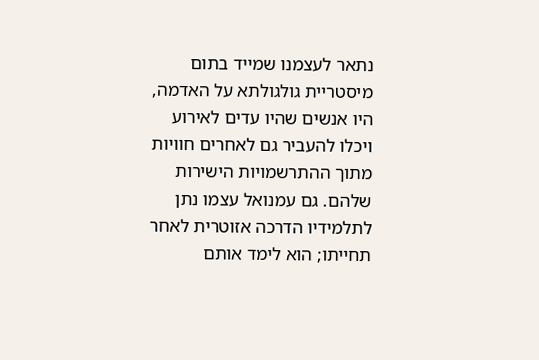נתאר לעצמנו שמייד בתום מיסטריית גולגולתא על האדמה, היו אנשים שהיו עדים לאירוע ויכלו להעביר גם לאחרים חוויות מתוך ההתרשמויות הישירות שלהם. גם עמנואל עצמו נתן לתלמידיו הדרכה אזוטרית לאחר תחייתו; הוא לימד אותם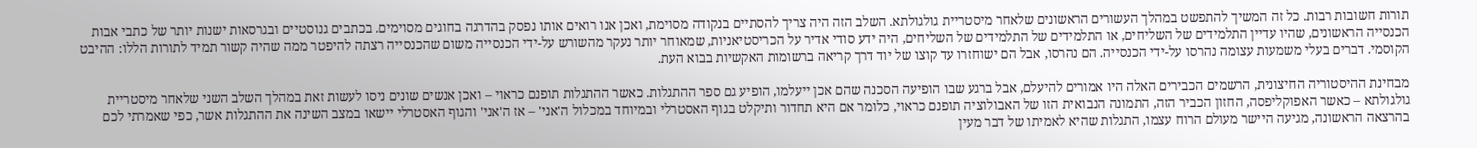תורות חשובות רבות. כל זה המשיך להתפשט במהלך העשורים הראשונים שלאחר מיסטריית גולגולתא. השלב הזה היה צריך להסתיים בנקודה מסוימת, ואכן אנו רואים אותו נפסק בהדרגה בחוגים מסוימים. בכתבים גנוסטיים ובגרסאות ישנות יותר של כתבי אבות הכנסייה הראשונים, שהיו עדיין התלמידים של השליחים, או התלמידים של התלמידים של השליחים, היה ידע סודי אדיר על הכריסטיאניות, שמאוחר יותר נעקר מהשורש על-ידי הכנסייה משום שהכנסייה רצתה להיפטר ממה שהיה קשור תמיד לתורות הללו: ההיבט הקוסמי. דברים בעלי משמעות עצומה נהרסו על-ידי הכנסייה. הם נהרסו, אבל הם ישוחזרו עד קוצו של יוד דרך קריאה ברשומות האקשיות בבוא העת.

מבחינת ההיסטוריה החיצונית, הרשמים הכבירים האלה היו אמורים להיעלם, אבל ברגע שבו הופיעה הסכנה שהם אכן ייעלמו, הופיע גם ספר ההתגלות. כאשר ההתגלות תופנם כראוי – ואכן אנשים שונים ניסו לעשות זאת במהלך השלב השני שלאחר מיסטריית גולגולתא – כאשר האפוקליפסה, החזון הכביר הזה, התמונה הנבואית הזו של האבולוציה תופנם כראוי, כלומר אם היא תחדור ותיקלט בגוף האסטרלי ובמיוחד במכלול ה'אני' – אז ה'אני' והגוף האסטרלי יישאו במצב השינה את ההתגלות אשר, כפי שאמרתי לכם בהרצאה הראשונה, מגיעה היישר מעולם הרוח עצמו, התגלות שהיא לאמיתו של דבר מעין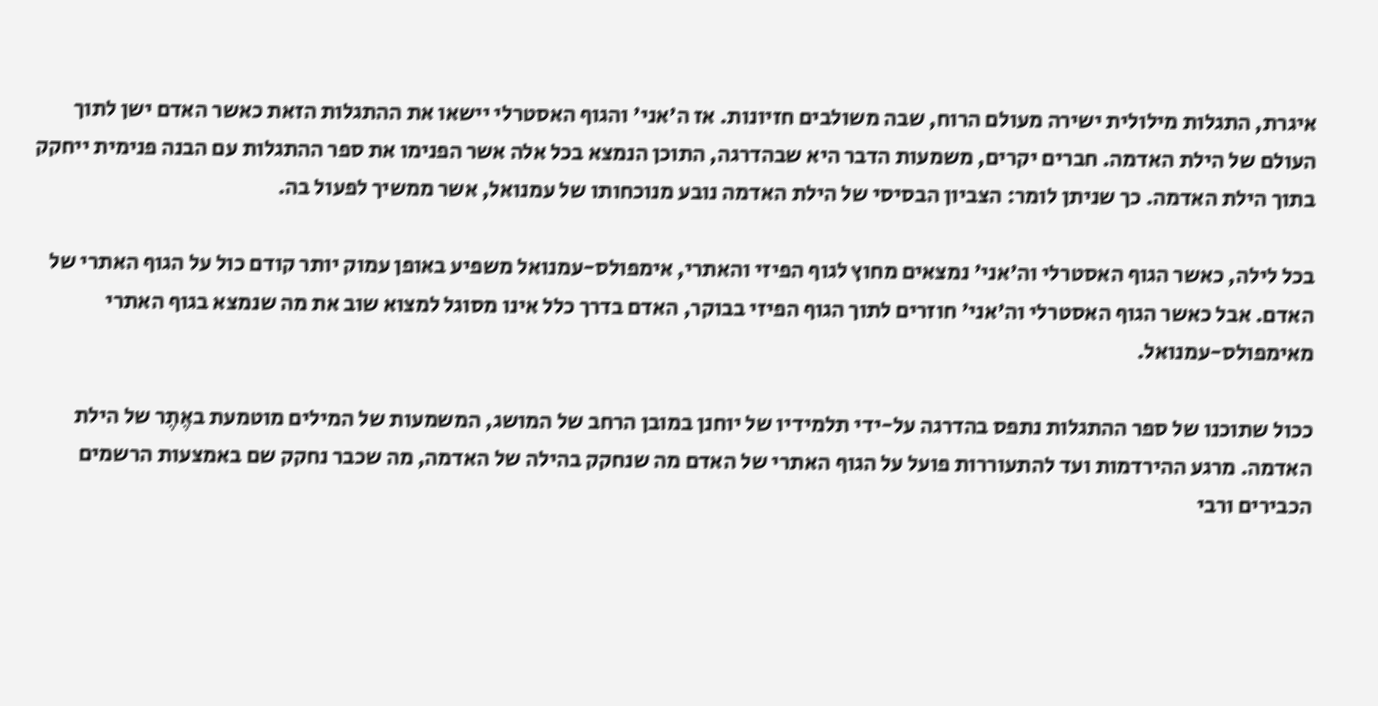איגרת, התגלות מילולית ישירה מעולם הרוח, שבה משולבים חזיונות. אז ה'אני' והגוף האסטרלי יישאו את ההתגלות הזאת כאשר האדם ישן לתוך העולם של הילת האדמה. חברים יקרים, משמעות הדבר היא שבהדרגה, התוכן הנמצא בכל אלה אשר הפנימו את ספר ההתגלות עם הבנה פנימית ייחקק בתוך הילת האדמה. כך שניתן לומר: הצביון הבסיסי של הילת האדמה נובע מנוכחותו של עמנואל, אשר ממשיך לפעול בה.

בכל לילה, כאשר הגוף האסטרלי וה'אני' נמצאים מחוץ לגוף הפיזי והאתרי, אימפולס-עמנואל משפיע באופן עמוק יותר קודם כול על הגוף האתרי של האדם. אבל כאשר הגוף האסטרלי וה'אני' חוזרים לתוך הגוף הפיזי בבוקר, האדם בדרך כלל אינו מסוגל למצוא שוב את מה שנמצא בגוף האתרי מאימפולס-עמנואל.

ככול שתוכנו של ספר ההתגלות נתפס בהדרגה על-ידי תלמידיו של יוחנן במובן הרחב של המושג, המשמעות של המילים מוטמעת באֶתֶר של הילת האדמה. מרגע ההירדמות ועד להתעוררות פועל על הגוף האתרי של האדם מה שנחקק בהילה של האדמה, מה שכבר נחקק שם באמצעות הרשמים הכבירים ורבי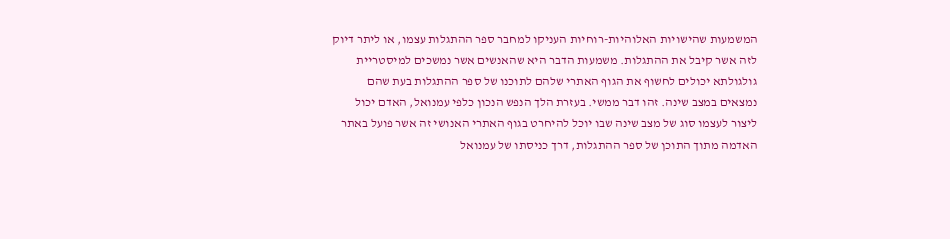המשמעות שהישויות האלוהיות-רוחיות העניקו למחבר ספר ההתגלות עצמו, או ליתר דיוק לזה אשר קיבל את ההתגלות. משמעות הדבר היא שהאנשים אשר נמשכים למיסטריית גולגולתא יכולים לחשוף את הגוף האתרי שלהם לתוכנו של ספר ההתגלות בעת שהם נמצאים במצב שינה. זהו דבר ממשי. בעזרת הלך הנפש הנכון כלפי עמנואל, האדם יכול ליצור לעצמו סוג של מצב שינה שבו יוכל להיחרט בגוף האתרי האנושי זה אשר פועל באתר האדמה מתוך התוכן של ספר ההתגלות, דרך כניסתו של עמנואל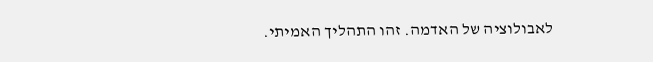לאבולוציה של האדמה. זהו התהליך האמיתי.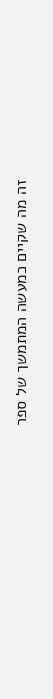זה מה שקיים כמעשה המתמשך של ספר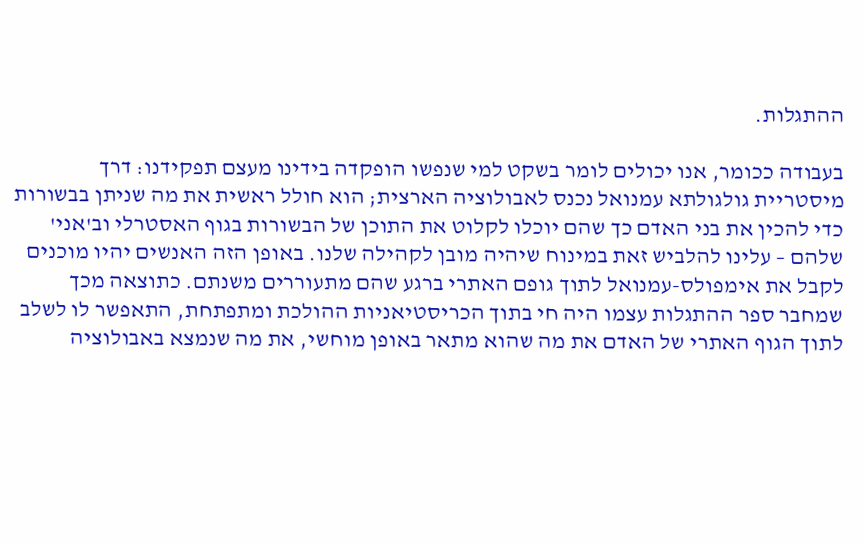ההתגלות.

בעבודה ככומר, אנו יכולים לומר בשקט למי שנפשו הופקדה בידינו מעצם תפקידנו: דרך מיסטריית גולגולתא עמנואל נכנס לאבולוציה הארצית; הוא חולל ראשית את מה שניתן בבשורות כדי להכין את בני האדם כך שהם יוכלו לקלוט את התוכן של הבשורות בגוף האסטרלי וב'אני' שלהם – עלינו להלביש זאת במינוח שיהיה מובן לקהילה שלנו. באופן הזה האנשים יהיו מוכנים לקבל את אימפולס-עמנואל לתוך גופם האתרי ברגע שהם מתעוררים משנתם. כתוצאה מכך שמחבר ספר ההתגלות עצמו היה חי בתוך הכריסטיאניות ההולכת ומתפתחת, התאפשר לו לשלב לתוך הגוף האתרי של האדם את מה שהוא מתאר באופן מוחשי, את מה שנמצא באבולוציה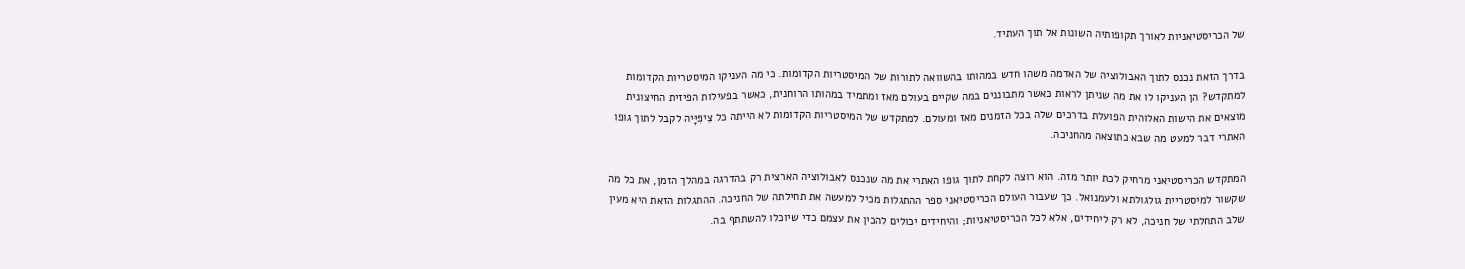של הכריסטיאניות לאורך תקופותיה השונות אל תוך העתיד.

בדרך הזאת נכנס לתוך האבולוציה של האדמה משהו חדש במהותו בהשוואה לתורות של המיסטריות הקדומות. כי מה העניקו המיסטריות הקדומות למתקדש? הן העניקו לו את מה שניתן לראות כאשר מתבוננים במה שקיים בעולם מאז ומתמיד במהותו הרוחנית, כאשר בפעילות הפיזית החיצונית מוצאים את הישות האלוהית הפועלת בדרכים שלה בכל הזמנים מאז ומעולם. למתקדש של המיסטריות הקדומות לא הייתה כל צִיפִּיָּיה לקבל לתוך גופו האתרי דבר למעט מה שבא כתוצאה מהחניכה.

המתקדש הכריסטיאני מרחיק לכת יותר מזה. הוא רוצה לקחת לתוך גופו האתרי את מה שנכנס לאבולוציה הארצית רק בהדרגה במהלך הזמן, את כל מה שקשור למיסטריית גולגולתא ולעמנואל. כך שעבור העולם הכריסטיאני ספר ההתגלות מכיל למעשה את תחילתה של החניכה. ההתגלות הזאת היא מעין שלב התחלתי של חניכה, לא רק ליחידים, אלא לכל הכריסטיאניות; והיחידים יכולים להכין את עצמם כדי שיוכלו להשתתף בה.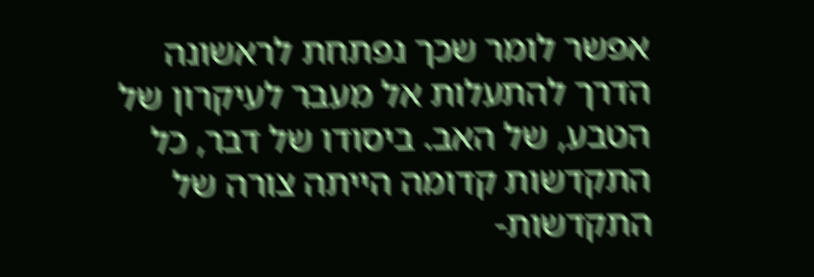אפשר לומר שכך נפתחת לראשונה הדרך להתעלות אל מעבר לעיקרון של הטבע, של האב. ביסודו של דבר, כל התקדשות קדומה הייתה צורה של התקדשות-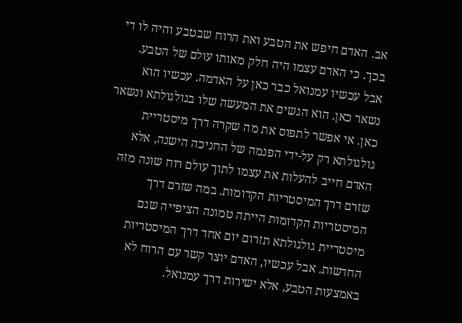אב. האדם חיפש את הטבע ואת הרוח שבטבע והיה לו די בכך. כי האדם עצמו היה חלק מאותו עולם של הטבע. אבל עכשיו עמנואל כבר כאן על האדמה. עכשיו הוא נשאר כאן. הוא הגשים את המעשה שלו בגולגולתא ונשאר כאן. אי אפשר לתפוס את מה שקרה דרך מיסטריית גולגולתא רק על-ידי הפנמה של החניכה הישנה, אלא האדם חייב להעלות את עצמו לתוך עולם רוח שונה מזה שזרם דרך המיסטריות הקדומות. במה שזרם דרך המיסטריות הקדומות הייתה טמונה הציפייה שגם מיסטריית גולגולתא תזרום יום אחד דרך המיסטריות החדשות. אבל עכשיו, האדם יוצר קשר עם הרוח לא באמצעות הטבע, אלא ישירות דרך עמנואל.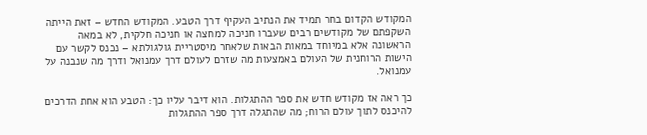המקודש הקדום בחר תמיד את הנתיב העקיף דרך הטבע. המקודש החדש – זאת הייתה השקפתם של מקודשים רבים שעברו חניכה למחצה או חניכה חלקית, לא במאה הראשונה אלא במיוחד במאות הבאות שלאחר מיסטריית גולגולתא – נכנס לקשר עם הישות הרוחנית של העולם באמצעות מה שזרם לעולם דרך עמנואל ודרך מה שנבנה על עמנואל.

כך ראה אז מקודש חדש את ספר ההתגלות. הוא דיבר עליו כך: הטבע הוא אחת הדרכים להיכנס לתוך עולם הרוח; מה שהתגלה דרך ספר ההתגלות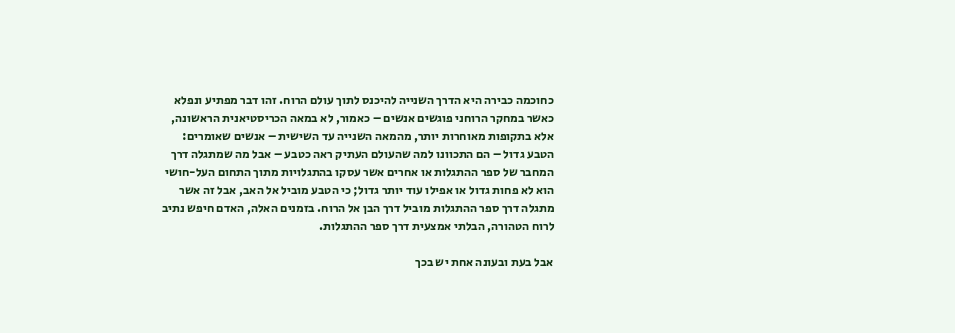כחוכמה כבירה היא הדרך השנייה להיכנס לתוך עולם הרוח. זהו דבר מפתיע ונפלא כאשר במחקר הרוחני פוגשים אנשים – כאמור, לא במאה הכריסטיאנית הראשונה, אלא בתקופות מאוחרות יותר, מהמאה השנייה עד השישית – אנשים שאומרים: הטבע גדול – הם התכוונו למה שהעולם העתיק ראה כטבע – אבל מה שמתגלה דרך המחבר של ספר ההתגלות או אחרים אשר עסקו בהתגלויות מתוך התחום העל-חושי הוא לא פחות גדול או אפילו עוד יותר גדול; כי הטבע מוביל אל האב, אבל זה אשר מתגלה דרך ספר ההתגלות מוביל דרך הבן אל הרוח. בזמנים האלה, האדם חיפש נתיב לרוח הטהורה, הבלתי אמצעית דרך ספר ההתגלות.

אבל בעת ובעונה אחת יש בכך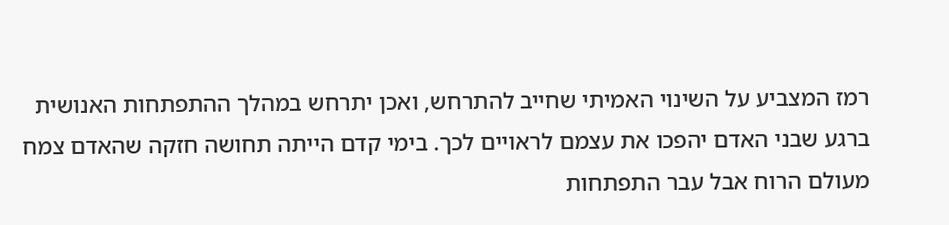רמז המצביע על השינוי האמיתי שחייב להתרחש, ואכן יתרחש במהלך ההתפתחות האנושית ברגע שבני האדם יהפכו את עצמם לראויים לכך. בימי קדם הייתה תחושה חזקה שהאדם צמח מעולם הרוח אבל עבר התפתחות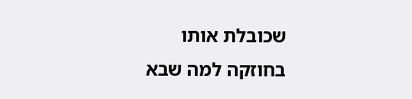שכובלת אותו בחוזקה למה שבא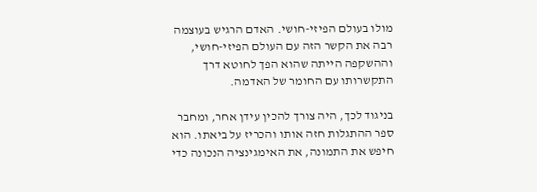מולו בעולם הפיזי-חושי. האדם הרגיש בעוצמה רבה את הקשר הזה עם העולם הפיזי-חושי, וההשקפה הייתה שהוא הפך לחוטא דרך התקשרותו עם החומר של האדמה.

בניגוד לכך, היה צורך להכין עידן אחר, ומחבר ספר ההתגלות חזה אותו והכריז על ביאתו. הוא חיפש את התמונה, את האימגינציה הנכונה כדי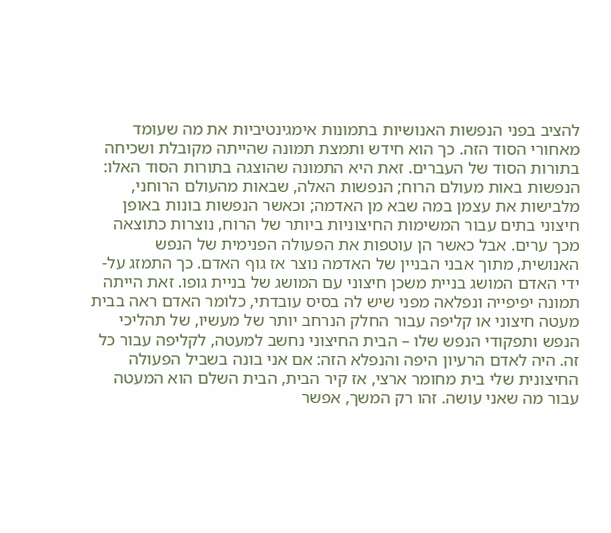להציב בפני הנפשות האנושיות בתמונות אימגינטיביות את מה שעומד מאחורי הסוד הזה. כך הוא חידש ותמצת תמונה שהייתה מקובלת ושכיחה בתורות הסוד של העברים. זאת היא התמונה שהוצגה בתורות הסוד האלו: הנפשות באות מעולם הרוח; הנפשות האלה, שבאות מהעולם הרוחני, מלבישות את עצמן במה שבא מן האדמה; וכאשר הנפשות בונות באופן חיצוני בתים עבור המשימות החיצוניות ביותר של הרוח, נוצרות כתוצאה מכך ערים. אבל כאשר הן עוטפות את הפעולה הפנימית של הנפש האנושית, מתוך אבני הבניין של האדמה נוצר אז גוף האדם. כך התמזג על-ידי האדם המושג בניית משכן חיצוני עם המושג של בניית גופו. זאת הייתה תמונה יפיפייה ונפלאה מפני שיש לה בסיס עובדתי, כלומר האדם ראה בבית מעטה חיצוני או קליפה עבור החלק הנרחב יותר של מעשיו, של תהליכי הנפש ותפקודי הנפש שלו – הבית החיצוני נחשב למעטה, לקליפה עבור כל זה. היה לאדם הרעיון היפה והנפלא הזה: אם אני בונה בשביל הפעולה החיצונית שלי בית מחומר ארצי, אז קיר הבית, הבית השלם הוא המעטה עבור מה שאני עושה. זהו רק המשך, אפשר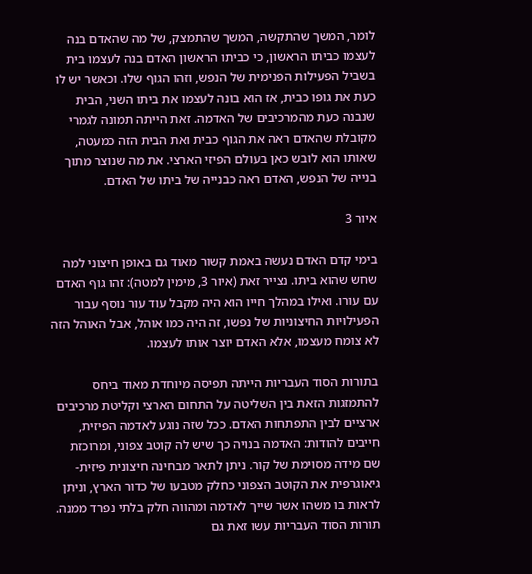לומר, המשך שהתקשה, המשך שהתמצק, של מה שהאדם בנה לעצמו כביתו הראשון, כי כביתו הראשון האדם בנה לעצמו בית בשביל הפעילות הפנימית של הנפש, וזהו הגוף שלו. וכאשר יש לו כעת את גופו כבית, אז הוא בונה לעצמו את ביתו השני, הבית שנבנה כעת מהמרכיבים של האדמה. זאת הייתה תמונה לגמרי מקובלת שהאדם ראה את הגוף כבית ואת הבית הזה כמעטה, שאותו הוא לובש כאן בעולם הפיזי הארצי. את מה שנוצר מתוך בנייה של הנפש, האדם ראה כבנייה של ביתו של האדם.

איור 3

בימי קדם האדם נעשה באמת קשור מאוד גם באופן חיצוני למה שחש שהוא ביתו. נצייר זאת (איור 3, מימין למטה): זהו גוף האדם עם עורו. ואילו במהלך חייו הוא היה מקבל עוד עור נוסף עבור הפעילויות החיצוניות של נפשו, זה היה כמו אוהל, אבל האוהל הזה לא צומח מעצמו, אלא האדם יוצר אותו לעצמו.

בתורות הסוד העבריות הייתה תפיסה מיוחדת מאוד ביחס להתמזגות הזאת בין השליטה על התחום הארצי וקליטת מרכיבים ארציים לבין התפתחות האדם. ככל שזה נוגע לאדמה הפיזית, חייבים להודות: האדמה בנויה כך שיש לה קוטב צפוני, ומרוכזת שם מידה מסוימת של קור. ניתן לתאר מבחינה חיצונית פיזית-גיאוגרפית את הקוטב הצפוני כחלק מטבעו של כדור הארץ, וניתן לראות בו משהו אשר שייך לאדמה ומהווה חלק בלתי נפרד ממנה. תורות הסוד העבריות עשו זאת גם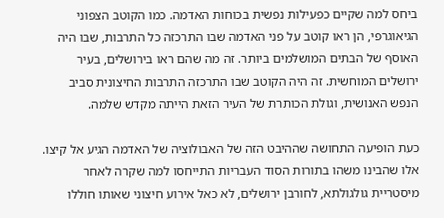ביחס למה שקיים כפעילות נפשית בכוחות האדמה. כמו הקוטב הצפוני הגיאוגרפי, הן ראו קוטב על פני האדמה שבו התרכזה כל התרבות, שבו היה האוסף של הבתים המושלמים ביותר. זה מה שהם ראו בירושלים, בעיר ירושלים המוחשית. זה היה הקוטב שבו התרכזה התרבות החיצונית סביב הנפש האנושית, וגולת הכותרת של העיר הזאת הייתה מקדש שלמה.

כעת הופיעה התחושה שההיבט הזה של האבולוציה של האדמה הגיע אל קיצו. אלו שהבינו משהו בתורות הסוד העבריות התייחסו למה שקרה לאחר מיסטריית גולגולתא, לחורבן ירושלים, לא כאל אירוע חיצוני שאותו חוללו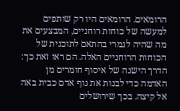הרומאים. הרומאים היו רק שותפים למעשה של כוחות רוחניים, המבצעים את מה שהיה לגמרי בהתאם לתוכנית של הכוחות הרוחניים האלה. הם ראו זאת כך: הדרך הישנה של איסוף חומרים מן האדמה כדי לבנות את גוף אדם כבית באה אל קיצה. בכך שירושלים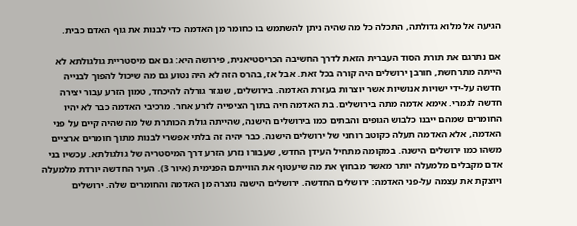הגיעה אל מלוא גדולתה, התכלה כל מה שהיה ניתן להשתמש בו כחומר מן האדמה כדי לבנות את גוף האדם כבית.

אם נתרגם את תורת הסוד העברית הזאת לדרך החשיבה הכריסטיאנית, פירושה היא: גם אם מיסטריית גולגולתא לא הייתה מתרחשת, חורבן ירושלים היה קורה בכל זאת. אבל אז, בהרס הזה לא היה נטוע גם מה שיכול להפוך לבנייה חדשה על-ידי ישויות אנושיות אשר יוצרות בעזרת האדמה. בירושלים, שנגזר גורלה להיכחד, טמון הזרע עבור יצירה חדשה לגמרי. אימא אדמה מתה בירושלים. בת האדמה חיה בתוך הציפייה לזרע אחר. מרכיבי האדמה כבר לא יהיו החומרים שמהם ייבנו כלבוש הגופים והבתים כמו בירושלים הישנה, שהייתה גולת הכותרת של מה שהיה קיים על פני האדמה, אלא האדמה תעלה כקוטב רוחני של ירושלים הישנה. כבר יהיה זה בלתי אפשרי לבנות מתוך חומרים ארציים משהו כמו ירושלים הישנה. במקומה מתחיל העידן החדש, שעבורו נזרע הזרע דרך המיסטריה של גולגולתא. עכשיו בני אדם מקבלים מלמעלה יותר מאשר מבחוץ את מה שיעטוף את הווייתם הפנימית (איור 3). העיר החדשה יורדת מלמעלה ויוצקת את עצמה על-פני האדמה: ירושלים החדשה. ירושלים הישנה נוצרה מן האדמה והחומרים שלה. ירושלים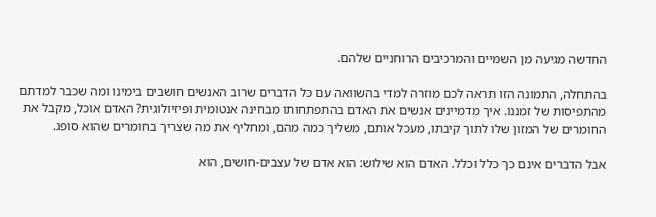החדשה מגיעה מן השמיים והמרכיבים הרוחניים שלהם.

בהתחלה, התמונה הזו תראה לכם מוזרה למדי בהשוואה עם כל הדברים שרוב האנשים חושבים בימינו ומה שכבר למדתם מהתפיסות של זמננו. איך מדמיינים אנשים את האדם בהתפתחותו מבחינה אנטומית ופיזיולוגית? האדם אוכל, מקבל את החומרים של המזון שלו לתוך קיבתו, מעכל אותם, משליך כמה מהם, ומחליף את מה שצריך בחומרים שהוא סופג.

אבל הדברים אינם כך כלל וכלל. האדם הוא שילוש: הוא אדם של עצבים-חושים, הוא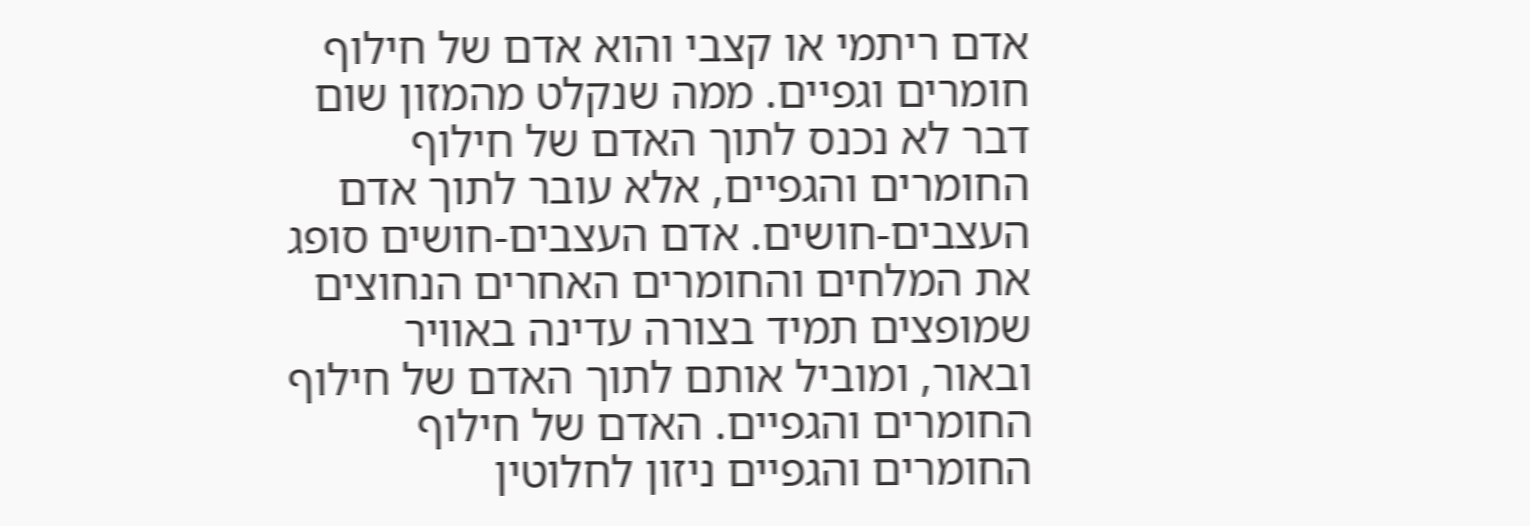אדם ריתמי או קצבי והוא אדם של חילוף חומרים וגפיים. ממה שנקלט מהמזון שום דבר לא נכנס לתוך האדם של חילוף החומרים והגפיים, אלא עובר לתוך אדם העצבים-חושים. אדם העצבים-חושים סופג את המלחים והחומרים האחרים הנחוצים שמופצים תמיד בצורה עדינה באוויר ובאור, ומוביל אותם לתוך האדם של חילוף החומרים והגפיים. האדם של חילוף החומרים והגפיים ניזון לחלוטין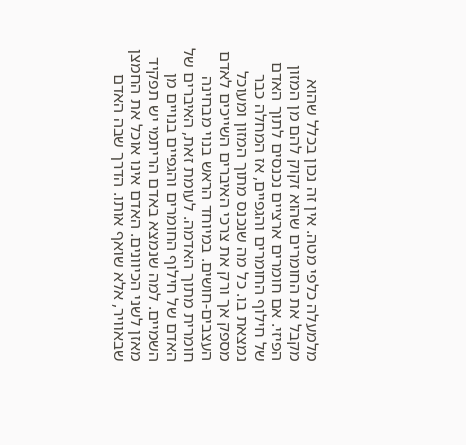מלמעלה כלפי מטה. אין זה נכון בכלל שהוא מקבל את החומרים שהוא זקוק להם מן המזון הפיזי. אם חומרים ארציים נכנסים לתוך האדם של חילוף החומרים והגפיים, אז המחלה כבר נמצאת בו. כל מה שנכנס מתוך המזון ומעוכל מספק אך ורק את צרכי האיברים השייכים לאדם העצבים-חושים. במיוחד הראש בנוי מבחינה חומרית מתוך האדמה. לעומת זאת, האיברים של האדם של חילוף החומרים והגפיים בנויים מן השמיים. למה שנמצא באדם הריתמי יש תפקיד מאזן לשני הכיוונים. האדם אינו אוכל את החמצן שבאוויר, אלא שואף אותו. הדרך שבה האדם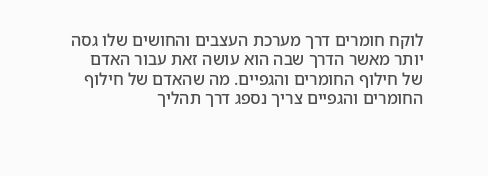לוקח חומרים דרך מערכת העצבים והחושים שלו גסה יותר מאשר הדרך שבה הוא עושה זאת עבור האדם של חילוף החומרים והגפיים. מה שהאדם של חילוף החומרים והגפיים צריך נספג דרך תהליך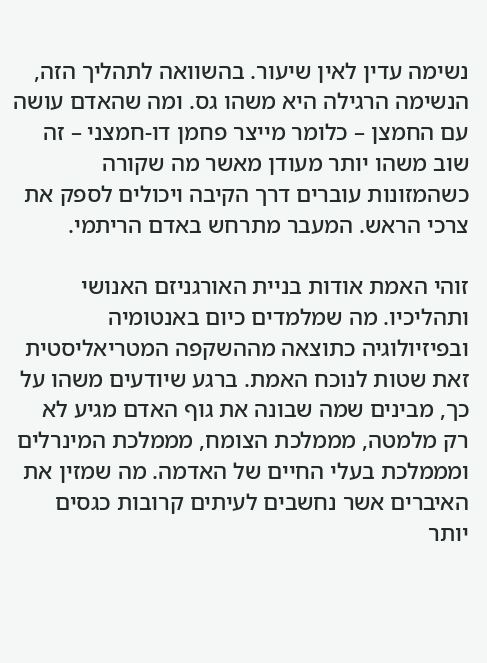נשימה עדין לאין שיעור. בהשוואה לתהליך הזה, הנשימה הרגילה היא משהו גס. ומה שהאדם עושה עם החמצן – כלומר מייצר פחמן דו-חמצני – זה שוב משהו יותר מעודן מאשר מה שקורה כשהמזונות עוברים דרך הקיבה ויכולים לספק את צרכי הראש. המעבר מתרחש באדם הריתמי.

זוהי האמת אודות בניית האורגניזם האנושי ותהליכיו. מה שמלמדים כיום באנטומיה ובפיזיולוגיה כתוצאה מההשקפה המטריאליסטית זאת שטות לנוכח האמת. ברגע שיודעים משהו על כך, מבינים שמה שבונה את גוף האדם מגיע לא רק מלמטה, מממלכת הצומח, מממלכת המינרלים ומממלכת בעלי החיים של האדמה. מה שמזין את האיברים אשר נחשבים לעיתים קרובות כגסים יותר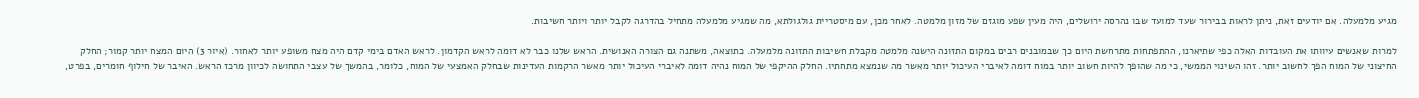מגיע מלמעלה. אם יודעים זאת, ניתן לראות בבירור שעד למועד שבו נהרסה ירושלים, היה מעין שפע מוגזם של מזון מלמטה. לאחר מכן, עם מיסטריית גולגולתא, מה שמגיע מלמעלה מתחיל בהדרגה לקבל יותר ויותר חשיבות.

למרות שאנשים עיוותו את העובדות האלה כפי שתיארנו, ההתפתחות מתרחשת היום כך שבמובנים רבים במקום התזונה הישנה מלמטה מקבלת חשיבות התזונה מלמעלה. כתוצאה, משתנה גם הצורה האנושית. הראש שלנו כבר לא דומה לראש הקדמון. לראש האדם בימי קדם היה מצח משופע יותר לאחור. (איור 3) היום המצח יותר קמור; החלק החיצוני של המוח הפך לחשוב יותר. זהו השינוי הממשי, כי מה שהופך להיות חשוב יותר במוח דומה לאיברי העיכול יותר מאשר מה שנמצא מתחתיו. החלק ההיקפי של המוח נהיה דומה לאיברי העיכול יותר מאשר הרקמות העדינות שבחלק האמצעי של המוח, כלומר, בהמשך של עצבי התחושה לכיוון מרכז הראש. האיבר של חילוף חומרים, בפרט,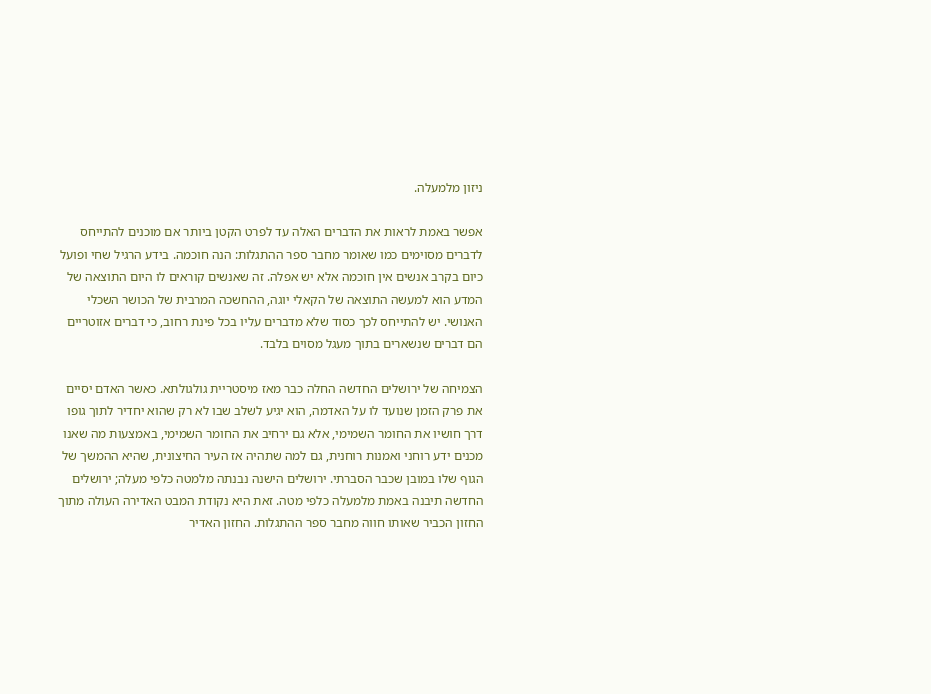ניזון מלמעלה.

אפשר באמת לראות את הדברים האלה עד לפרט הקטן ביותר אם מוכנים להתייחס לדברים מסוימים כמו שאומר מחבר ספר ההתגלות: הנה חוכמה. בידע הרגיל שחי ופועל כיום בקרב אנשים אין חוכמה אלא יש אפלה. זה שאנשים קוראים לו היום התוצאה של המדע הוא למעשה התוצאה של הקאלי יוגה, ההחשכה המרבית של הכושר השכלי האנושי. יש להתייחס לכך כסוד שלא מדברים עליו בכל פינת רחוב, כי דברים אזוטריים הם דברים שנשארים בתוך מעגל מסוים בלבד.

הצמיחה של ירושלים החדשה החלה כבר מאז מיסטריית גולגולתא. כאשר האדם יסיים את פרק הזמן שנועד לו על האדמה, הוא יגיע לשלב שבו לא רק שהוא יחדיר לתוך גופו דרך חושיו את החומר השמימי, אלא גם ירחיב את החומר השמימי, באמצעות מה שאנו מכנים ידע רוחני ואמנות רוחנית, גם למה שתהיה אז העיר החיצונית, שהיא ההמשך של הגוף שלו במובן שכבר הסברתי. ירושלים הישנה נבנתה מלמטה כלפי מעלה; ירושלים החדשה תיבנה באמת מלמעלה כלפי מטה. זאת היא נקודת המבט האדירה העולה מתוך החזון הכביר שאותו חווה מחבר ספר ההתגלות. החזון האדיר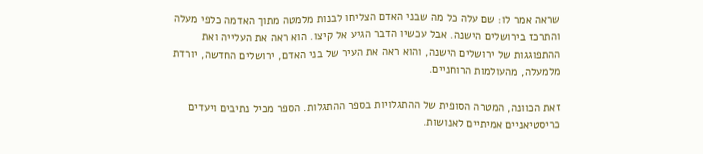שראה אמר לו: שם עלה כל מה שבני האדם הצליחו לבנות מלמטה מתוך האדמה כלפי מעלה והתרכז בירושלים הישנה. אבל עכשיו הדבר הגיע אל קיצו. הוא ראה את העלייה ואת ההתפוגגות של ירושלים הישנה, והוא ראה את העיר של בני האדם, ירושלים החדשה, יורדת מלמעלה, מהעולמות הרוחניים.

זאת הכוונה, המטרה הסופית של ההתגלויות בספר ההתגלות. הספר מכיל נתיבים ויעדים כריסטיאניים אמיתיים לאנושות.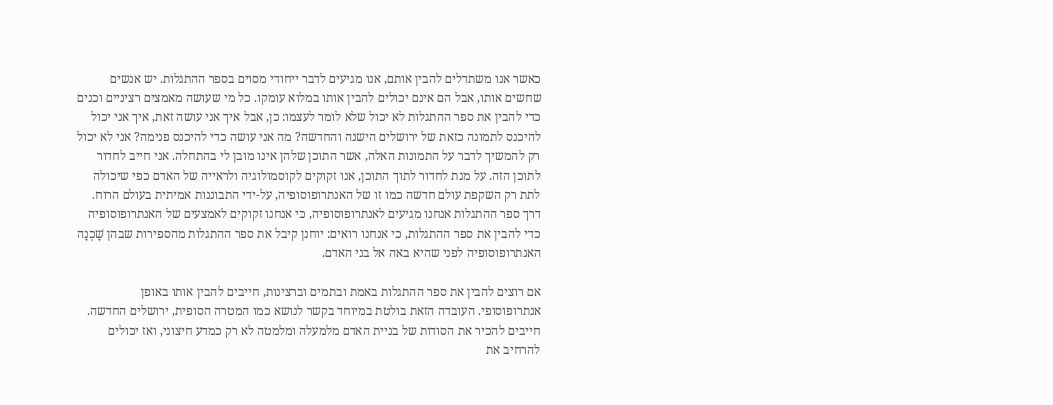כאשר אנו משתדלים להבין אותם, אנו מגיעים לדבר ייחודי מסוים בספר ההתגלות. יש אנשים שחשים אותו, אבל הם אינם יכולים להבין אותו במלוא עומקו. כל מי שעושה מאמצים רציניים וכנים כדי להבין את ספר ההתגלות לא יכול שלא לומר לעצמו: כן, אבל איך אני עושה זאת, איך אני יכול להיכנס לתמונה כזאת של ירושלים הישנה והחדשה? מה אני עושה כדי להיכנס פנימה? אני לא יכול רק להמשיך לדבר על התמונות האלה, אשר התוכן שלהן אינו מובן לי בהתחלה. אני חייב לחדור לתוכן הזה. על מנת לחדור לתוך התוכן, אנו זקוקים לקוסמולוגיה ולראייה של האדם כפי שיכולה לתת רק השקפת עולם חדשה כמו זו של האנתרופוסופיה, על-ידי התבוננות אמיתית בעולם הרוח. דרך ספר ההתגלות אנחנו מגיעים לאנתרופוסופיה, כי אנחנו זקוקים לאמצעים של האנתרופוסופיה כדי להבין את ספר ההתגלות, כי אנחנו רואים: יוחנן קיבל את ספר ההתגלות מהספירות שבהן שָׁכְנָה האנתרופוסופיה לפני שהיא באה אל בני האדם.

אם רוצים להבין את ספר ההתגלות באמת ובתמים וברצינות, חייבים להבין אותו באופן אנתרופוסופי. העובדה הזאת בולטת במיוחד בקשר לנושא כמו המטרה הסופית, ירושלים החדשה. חייבים להכיר את הסודות של בניית האדם מלמעלה ומלמטה לא רק כמדע חיצוני, ואז יכולים להרחיב את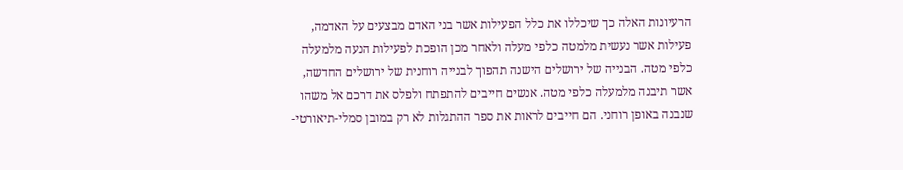הרעיונות האלה כך שיכללו את כלל הפעילות אשר בני האדם מבצעים על האדמה, פעילות אשר נעשית מלמטה כלפי מעלה ולאחר מכן הופכת לפעילות הנעה מלמעלה כלפי מטה. הבנייה של ירושלים הישנה תהפוך לבנייה רוחנית של ירושלים החדשה, אשר תיבנה מלמעלה כלפי מטה. אנשים חייבים להתפתח ולפלס את דרכם אל משהו שנבנה באופן רוחני. הם חייבים לראות את ספר ההתגלות לא רק במובן סמלי-תיאורטי-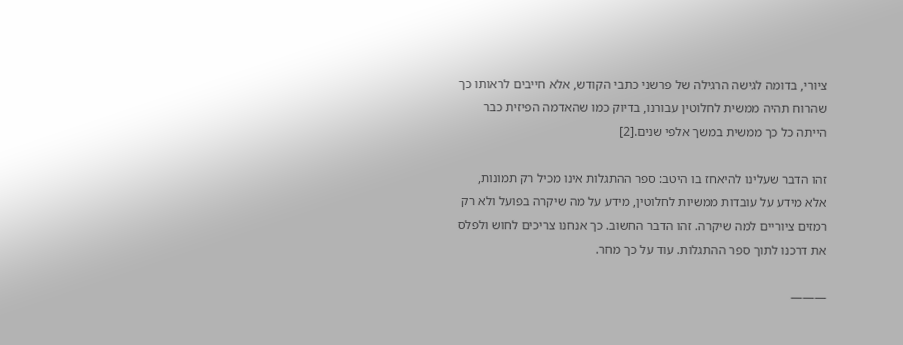ציורי, בדומה לגישה הרגילה של פרשני כתבי הקודש, אלא חייבים לראותו כך שהרוח תהיה ממשית לחלוטין עבורנו, בדיוק כמו שהאדמה הפיזית כבר הייתה כל כך ממשית במשך אלפי שנים.[2]

זהו הדבר שעלינו להיאחז בו היטב: ספר ההתגלות אינו מכיל רק תמונות, אלא מידע על עובדות ממשיות לחלוטין, מידע על מה שיקרה בפועל ולא רק רמזים ציוריים למה שיקרה. זהו הדבר החשוב. כך אנחנו צריכים לחוש ולפלס את דרכנו לתוך ספר ההתגלות. עוד על כך מחר.

———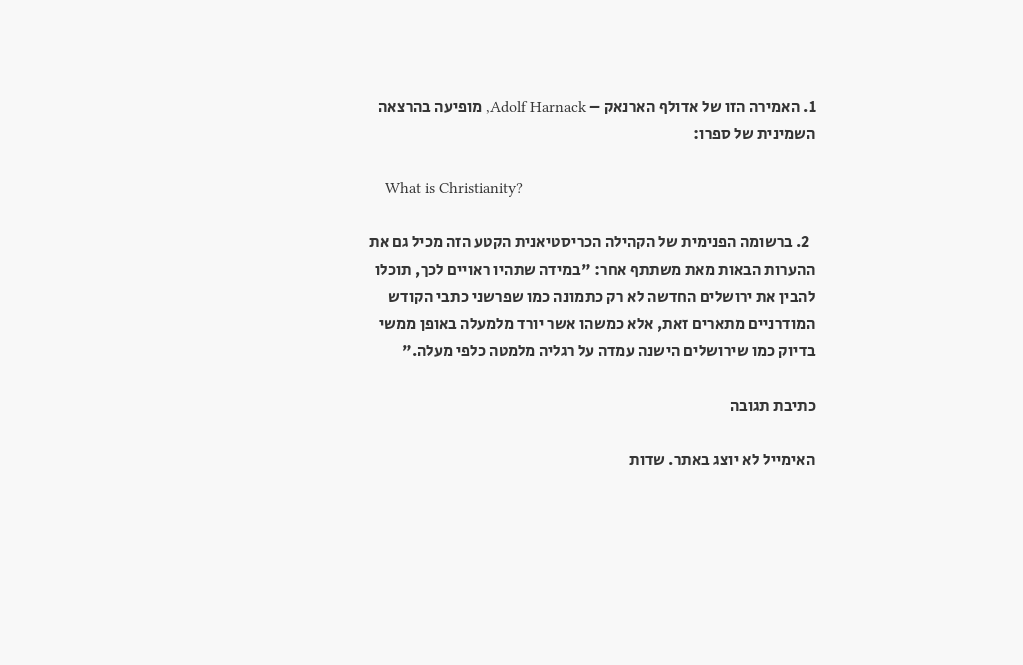1. האמירה הזו של אדולף הארנאק – Adolf Harnack, מופיעה בהרצאה השמינית של ספרו:

    What is Christianity?

  2. ברשומה הפנימית של הקהילה הכריסטיאנית הקטע הזה מכיל גם את ההערות הבאות מאת משתתף אחר: "במידה שתהיו ראויים לכך, תוכלו להבין את ירושלים החדשה לא רק כתמונה כמו שפרשני כתבי הקודש המודרניים מתארים זאת, אלא כמשהו אשר יורד מלמעלה באופן ממשי בדיוק כמו שירושלים הישנה עמדה על רגליה מלמטה כלפי מעלה."

כתיבת תגובה

האימייל לא יוצג באתר. שדות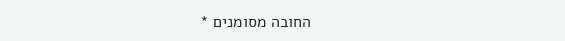החובה מסומנים *